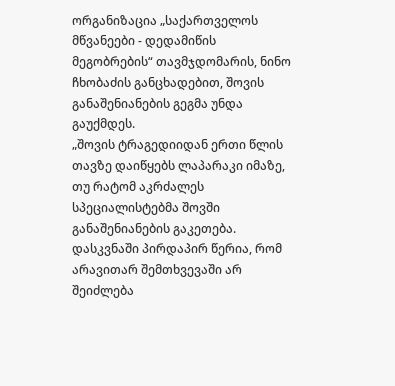ორგანიზაცია „საქართველოს მწვანეები - დედამიწის მეგობრების“ თავმჯდომარის, ნინო ჩხობაძის განცხადებით, შოვის განაშენიანების გეგმა უნდა გაუქმდეს.
„შოვის ტრაგედიიდან ერთი წლის თავზე დაიწყებს ლაპარაკი იმაზე, თუ რატომ აკრძალეს სპეციალისტებმა შოვში განაშენიანების გაკეთება. დასკვნაში პირდაპირ წერია, რომ არავითარ შემთხვევაში არ შეიძლება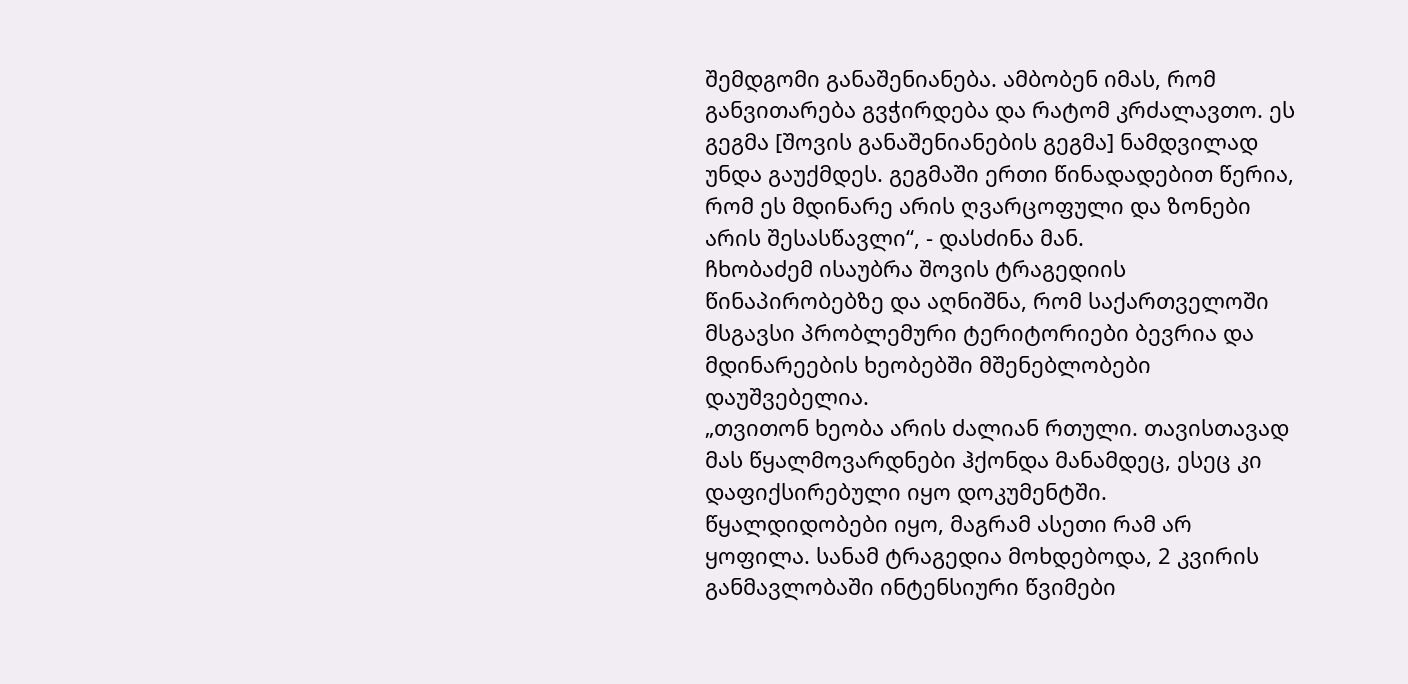შემდგომი განაშენიანება. ამბობენ იმას, რომ განვითარება გვჭირდება და რატომ კრძალავთო. ეს გეგმა [შოვის განაშენიანების გეგმა] ნამდვილად უნდა გაუქმდეს. გეგმაში ერთი წინადადებით წერია, რომ ეს მდინარე არის ღვარცოფული და ზონები არის შესასწავლი“, - დასძინა მან.
ჩხობაძემ ისაუბრა შოვის ტრაგედიის წინაპირობებზე და აღნიშნა, რომ საქართველოში მსგავსი პრობლემური ტერიტორიები ბევრია და მდინარეების ხეობებში მშენებლობები დაუშვებელია.
„თვითონ ხეობა არის ძალიან რთული. თავისთავად მას წყალმოვარდნები ჰქონდა მანამდეც, ესეც კი დაფიქსირებული იყო დოკუმენტში. წყალდიდობები იყო, მაგრამ ასეთი რამ არ ყოფილა. სანამ ტრაგედია მოხდებოდა, 2 კვირის განმავლობაში ინტენსიური წვიმები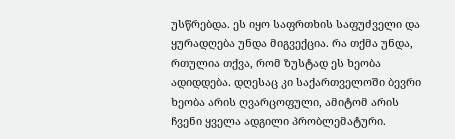უსწრებდა. ეს იყო საფრთხის საფუძველი და ყურადღება უნდა მიგვექცია. რა თქმა უნდა, რთულია თქვა, რომ ზუსტად ეს ხეობა ადიდდება. დღესაც კი საქართველოში ბევრი ხეობა არის ღვარცოფული, ამიტომ არის ჩვენი ყველა ადგილი პრობლემატური.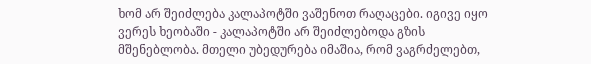ხომ არ შეიძლება კალაპოტში ვაშენოთ რაღაცები. იგივე იყო ვერეს ხეობაში - კალაპოტში არ შეიძლებოდა გზის მშენებლობა. მთელი უბედურება იმაშია, რომ ვაგრძელებთ,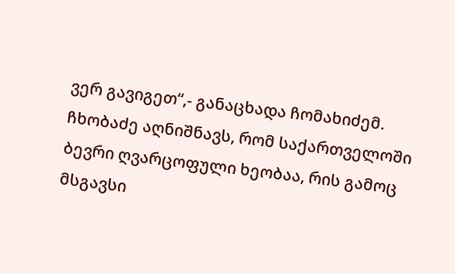ვერ გავიგეთ“,- განაცხადა ჩომახიძემ.
ჩხობაძე აღნიშნავს, რომ საქართველოში ბევრი ღვარცოფული ხეობაა, რის გამოც მსგავსი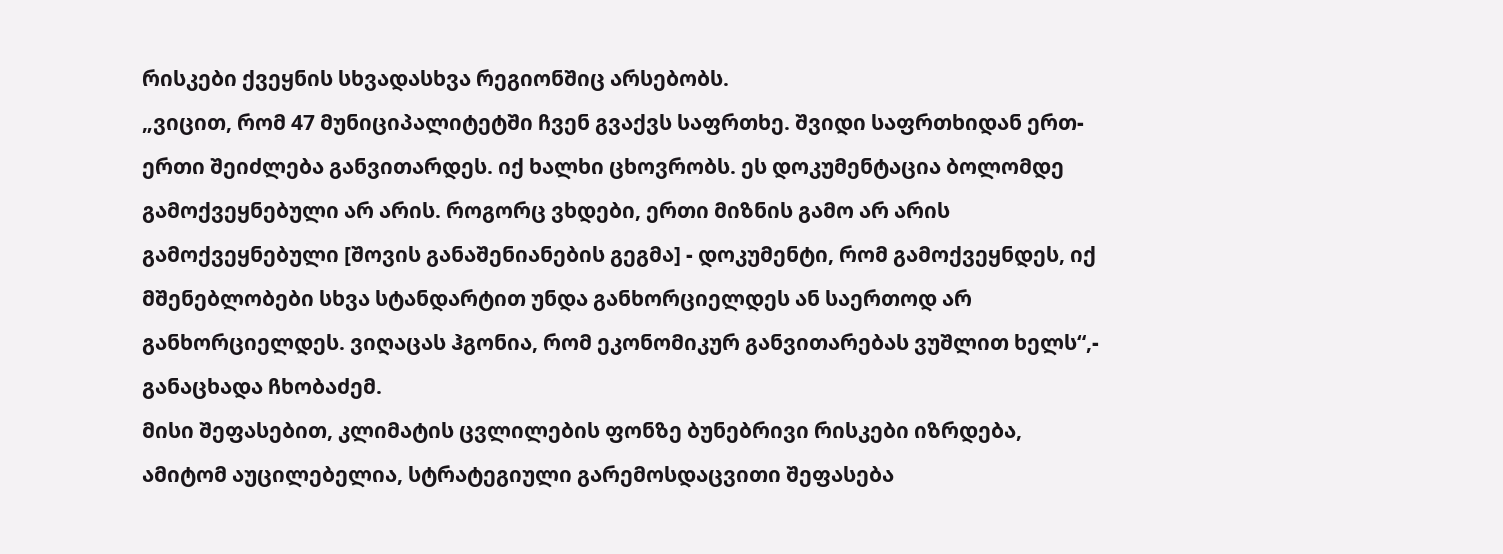რისკები ქვეყნის სხვადასხვა რეგიონშიც არსებობს.
„ვიცით, რომ 47 მუნიციპალიტეტში ჩვენ გვაქვს საფრთხე. შვიდი საფრთხიდან ერთ-ერთი შეიძლება განვითარდეს. იქ ხალხი ცხოვრობს. ეს დოკუმენტაცია ბოლომდე გამოქვეყნებული არ არის. როგორც ვხდები, ერთი მიზნის გამო არ არის გამოქვეყნებული [შოვის განაშენიანების გეგმა] - დოკუმენტი, რომ გამოქვეყნდეს, იქ მშენებლობები სხვა სტანდარტით უნდა განხორციელდეს ან საერთოდ არ განხორციელდეს. ვიღაცას ჰგონია, რომ ეკონომიკურ განვითარებას ვუშლით ხელს“,- განაცხადა ჩხობაძემ.
მისი შეფასებით, კლიმატის ცვლილების ფონზე ბუნებრივი რისკები იზრდება, ამიტომ აუცილებელია, სტრატეგიული გარემოსდაცვითი შეფასება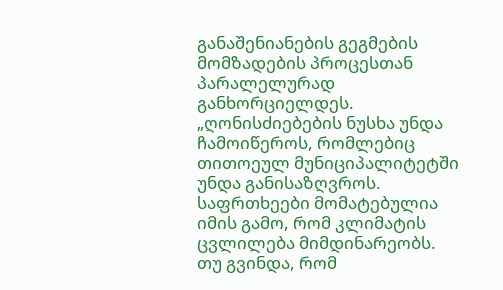განაშენიანების გეგმების მომზადების პროცესთან პარალელურად განხორციელდეს.
„ღონისძიებების ნუსხა უნდა ჩამოიწეროს, რომლებიც თითოეულ მუნიციპალიტეტში უნდა განისაზღვროს. საფრთხეები მომატებულია იმის გამო, რომ კლიმატის ცვლილება მიმდინარეობს.
თუ გვინდა, რომ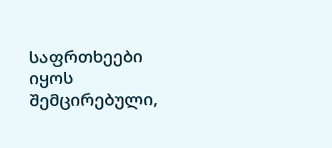საფრთხეები იყოს შემცირებული,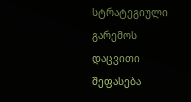სტრატეგიული გარემოს დაცვითი შეფასება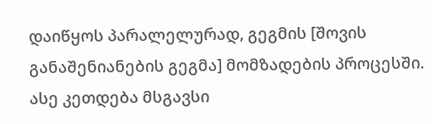დაიწყოს პარალელურად, გეგმის [შოვის განაშენიანების გეგმა] მომზადების პროცესში. ასე კეთდება მსგავსი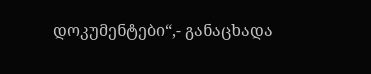დოკუმენტები“,- განაცხადა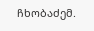ჩხობაძემ.